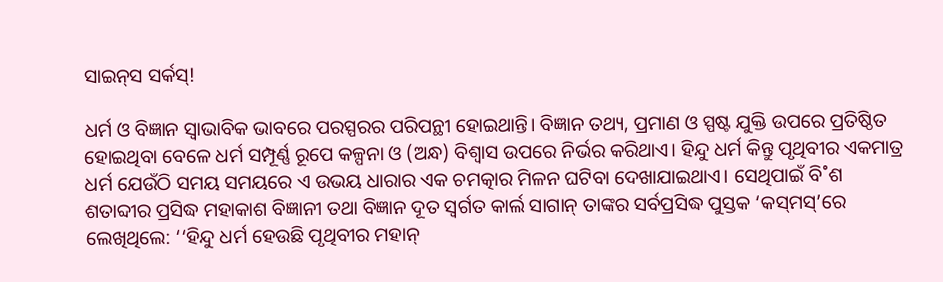ସାଇନ୍‌ସ ସର୍କସ୍‌!

ଧର୍ମ ଓ ବିଜ୍ଞାନ ସ୍ବାଭାବିକ ଭାବରେ ପରସ୍ପରର ପରିପନ୍ଥୀ ହୋଇଥାନ୍ତି। ବିଜ୍ଞାନ ତଥ୍ୟ, ପ୍ରମାଣ ଓ ସ୍ପଷ୍ଟ ଯୁକ୍ତି ଉପରେ ପ୍ରତିଷ୍ଠିତ ହୋଇଥିବା ବେଳେ ଧର୍ମ ସମ୍ପୂର୍ଣ୍ଣ ରୂପେ କଳ୍ପନା ଓ (ଅନ୍ଧ) ବିଶ୍ବାସ ଉପରେ ନିର୍ଭର କରିଥାଏ। ହିନ୍ଦୁ ଧର୍ମ କିନ୍ତୁ ପୃଥିବୀର ଏକମାତ୍ର ଧର୍ମ ଯେଉଁଠି ସମୟ ସମୟରେ ଏ ଉଭୟ ଧାରାର ଏକ ଚମତ୍କାର ମିଳନ ଘଟିବା ଦେଖାଯାଇଥାଏ। ସେଥିପାଇଁ ବି˚ଶ ଶତାବ୍ଦୀର ପ୍ରସିଦ୍ଧ ମହାକାଶ ବିଜ୍ଞାନୀ ତଥା ବିଜ୍ଞାନ ଦୂତ ସ୍ବର୍ଗତ କାର୍ଲ ସାଗାନ୍‌ ତାଙ୍କର ସର୍ବପ୍ରସିଦ୍ଧ ପୁସ୍ତକ ‘କସ୍‌ମସ୍‌’ରେ ଲେଖିଥିଲେ: ‘‘ହିନ୍ଦୁ ଧର୍ମ ହେଉଛି ପୃଥିବୀର ମହାନ୍‌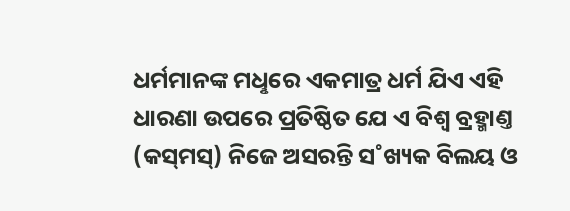ଧର୍ମମାନଙ୍କ ମଧୢରେ ଏକମାତ୍ର ଧର୍ମ ଯିଏ ଏହି ଧାରଣା ଉପରେ ପ୍ରତିଷ୍ଠିତ ଯେ ଏ ବିଶ୍ବ ବ୍ରହ୍ମାଣ୍ତ (କସ୍‌ମସ୍‌) ନିଜେ ଅସରନ୍ତି ସ˚ଖ୍ୟକ ବିଲୟ ଓ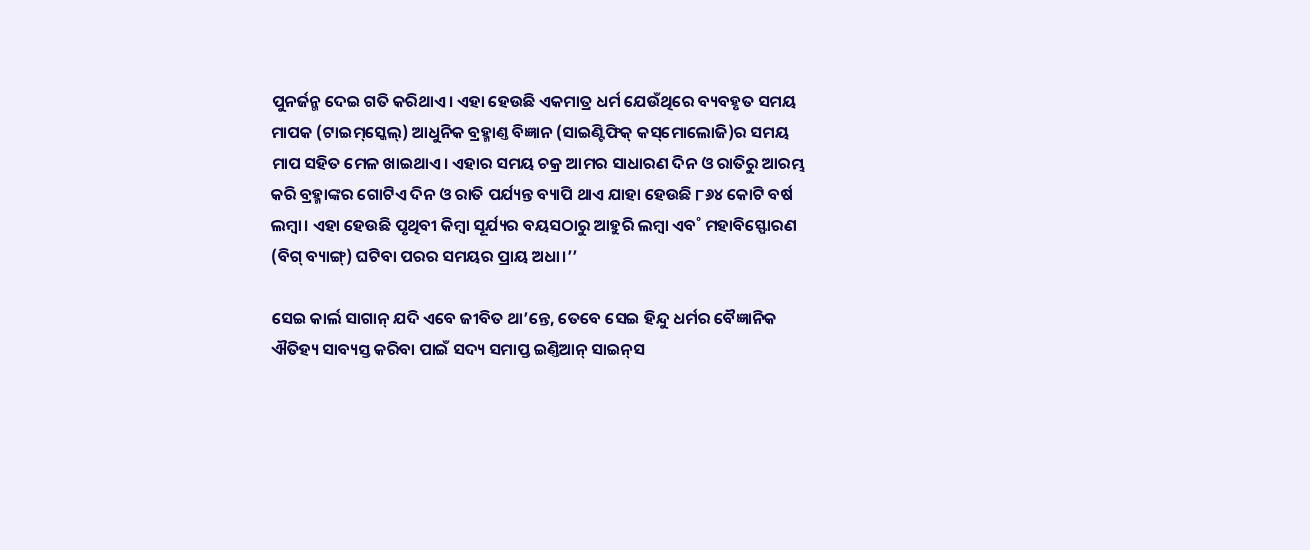ପୁନର୍ଜନ୍ମ ଦେଇ ଗତି କରିଥାଏ। ଏହା ହେଉଛି ଏକମାତ୍ର ଧର୍ମ ଯେଉଁଥିରେ ବ୍ୟବହୃତ ସମୟ ମାପକ (ଟାଇମ୍‌ସ୍କେଲ୍‌) ଆଧୁନିକ ବ୍ରହ୍ମାଣ୍ତ ବିଜ୍ଞାନ (ସାଇଣ୍ଟିଫିକ୍‌ କସ୍‌ମୋଲୋଜି)ର ସମୟ ମାପ ସହିତ ମେଳ ଖାଇଥାଏ। ଏହାର ସମୟ ଚକ୍ର ଆମର ସାଧାରଣ ଦିନ ଓ ରାତିରୁ ଆରମ୍ଭ କରି ବ୍ରହ୍ମାଙ୍କର ଗୋଟିଏ ଦିନ ଓ ରାତି ପର୍ଯ୍ୟନ୍ତ ବ୍ୟାପି ଥାଏ ଯାହା ହେଉଛି ୮୬୪ କୋଟି ବର୍ଷ ଲମ୍ବା। ଏହା ହେଉଛି ପୃଥିବୀ କିମ୍ବା ସୂର୍ଯ୍ୟର ବୟସଠାରୁ ଆହୁରି ଲମ୍ବା ଏବ˚ ମହାବିସ୍ଫୋରଣ (ବିଗ୍‌ ବ୍ୟାଙ୍ଗ୍‌) ଘଟିବା ପରର ସମୟର ପ୍ରାୟ ଅଧା।’’

ସେଇ କାର୍ଲ ସାଗାନ୍‌ ଯଦି ଏବେ ଜୀବିତ ଥା’ନ୍ତେ, ତେବେ ସେଇ ହିନ୍ଦୁ ଧର୍ମର ବୈଜ୍ଞାନିକ ଐତିହ୍ୟ ସାବ୍ୟସ୍ତ କରିବା ପାଇଁ ସଦ୍ୟ ସମାପ୍ତ ଇଣ୍ତିଆନ୍‌ ସାଇନ୍‌ସ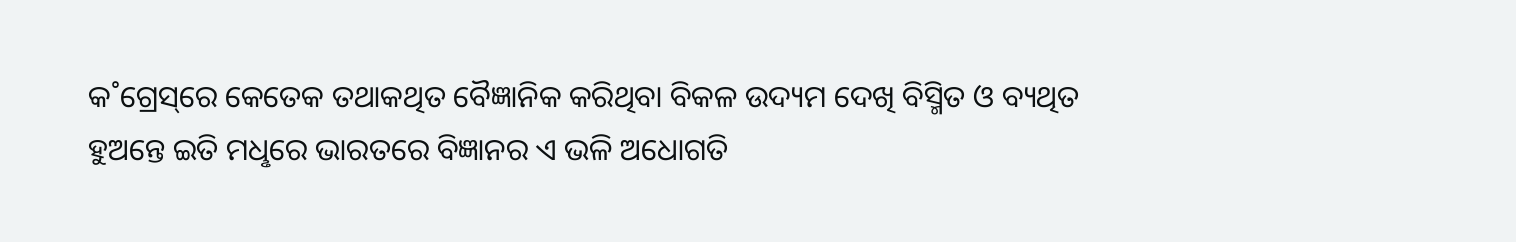କ˚ଗ୍ରେସ୍‌ରେ କେତେକ ତଥାକଥିତ ବୈଜ୍ଞାନିକ କରିଥିବା ବିକଳ ଉଦ୍ୟମ ଦେଖି ବିସ୍ମିତ ଓ ବ୍ୟଥିତ ହୁଅନ୍ତେ ଇତି ମଧୢରେ ଭାରତରେ ବିଜ୍ଞାନର ଏ ଭଳି ଅଧୋଗତି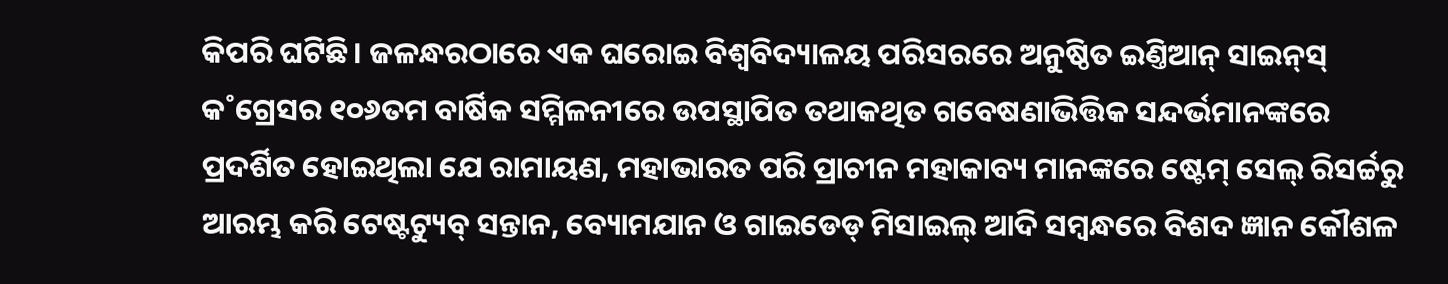କିପରି ଘଟିଛି। ଜଳନ୍ଧରଠାରେ ଏକ ଘରୋଇ ବିଶ୍ବବିଦ୍ୟାଳୟ ପରିସରରେ ଅନୁଷ୍ଠିତ ଇଣ୍ତିଆନ୍‌ ସାଇନ୍‌ସ୍‌ କ˚ଗ୍ରେସର ୧୦୬ତମ ବାର୍ଷିକ ସମ୍ମିଳନୀରେ ଉପସ୍ଥାପିତ ତଥାକଥିତ ଗବେଷଣାଭିତ୍ତିକ ସନ୍ଦର୍ଭମାନଙ୍କରେ ପ୍ରଦର୍ଶିତ ହୋଇଥିଲା ଯେ ରାମାୟଣ, ମହାଭାରତ ପରି ପ୍ରାଚୀନ ମହାକାବ୍ୟ ମାନଙ୍କରେ ଷ୍ଟେମ୍‌ ସେଲ୍‌ ରିସର୍ଚ୍ଚରୁ ଆରମ୍ଭ କରି ଟେଷ୍ଟଟ୍ୟୁବ୍‌ ସନ୍ତାନ, ବ୍ୟୋମଯାନ ଓ ଗାଇଡେଡ୍‌ ମିସାଇଲ୍‌ ଆଦି ସମ୍ବନ୍ଧରେ ବିଶଦ ଜ୍ଞାନ କୌଶଳ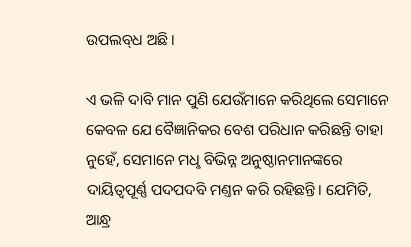ଉପଲବ୍‌ଧ ଅଛି।

ଏ ଭଳି ଦାବି ମାନ ପୁଣି ଯେଉଁମାନେ କରିଥିଲେ ସେମାନେ କେବଳ ଯେ ବୈଜ୍ଞାନିକର ବେଶ ପରିଧାନ କରିଛନ୍ତି ତାହା ନୁହେଁ, ସେମାନେ ମଧୢ ବିଭିନ୍ନ ଅନୁଷ୍ଠାନମାନଙ୍କରେ ଦାୟିତ୍ବପୂର୍ଣ୍ଣ ପଦପଦବି ମଣ୍ତନ କରି ରହିଛନ୍ତି। ଯେମିତି, ଆନ୍ଧ୍ର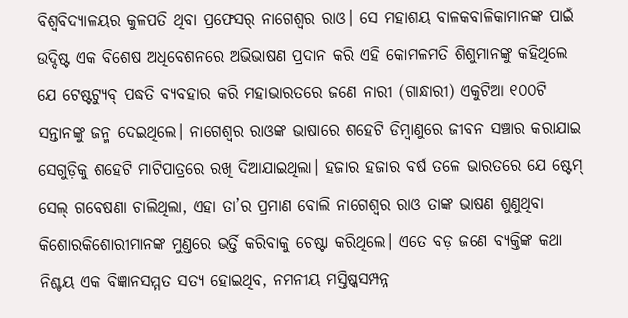ବିଶ୍ବବିଦ୍ୟାଳୟର କୁଳପତି ଥିବା ପ୍ରଫେସର‌୍‌ ନାଗେଶ୍ବର ରାଓ। ସେ ମହାଶୟ ବାଳକବାଳିକାମାନଙ୍କ ପାଇଁ ଉଦ୍ଦିଷ୍ଟ ଏକ ବିଶେଷ ଅଧିବେଶନରେ ଅଭିଭାଷଣ ପ୍ରଦାନ କରି ଏହି କୋମଳମତି ଶିଶୁମାନଙ୍କୁ କହିଥିଲେ ଯେ ଟେଷ୍ଟଟ୍ୟୁବ୍‌ ପଦ୍ଧତି ବ୍ୟବହାର କରି ମହାଭାରତରେ ଜଣେ ନାରୀ (ଗାନ୍ଧାରୀ) ଏକୁଟିଆ ୧୦୦ଟି ସନ୍ତାନଙ୍କୁ ଜନ୍ମ ଦେଇଥିଲେ। ନାଗେଶ୍ବର ରାଓଙ୍କ ଭାଷାରେ ଶହେଟି ଡିମ୍ବାଣୁରେ ଜୀବନ ସଞ୍ଚାର କରାଯାଇ ସେଗୁଡ଼ିକୁ ଶହେଟି ମାଟିପାତ୍ରରେ ରଖି ଦିଆଯାଇଥିଲା। ହଜାର ହଜାର ବର୍ଷ ତଳେ ଭାରତରେ ଯେ ଷ୍ଟେମ୍‌ ସେଲ୍‌ ଗବେଷଣା ଚାଲିଥିଲା, ଏହା ତା’ର ପ୍ରମାଣ ବୋଲି ନାଗେଶ୍ବର ରାଓ ତାଙ୍କ ଭାଷଣ ଶୁଣୁଥିବା କିଶୋରକିଶୋରୀମାନଙ୍କ ମୁଣ୍ତରେ ଭର୍ତ୍ତି କରିବାକୁ ଚେଷ୍ଟା କରିଥିଲେ। ଏତେ ବଡ଼ ଜଣେ ବ୍ୟକ୍ତିଙ୍କ କଥା ନିଶ୍ଚୟ ଏକ ବିଜ୍ଞାନସମ୍ମତ ସତ୍ୟ ହୋଇଥିବ, ନମନୀୟ ମସ୍ତିଷ୍କସମ୍ପନ୍ନ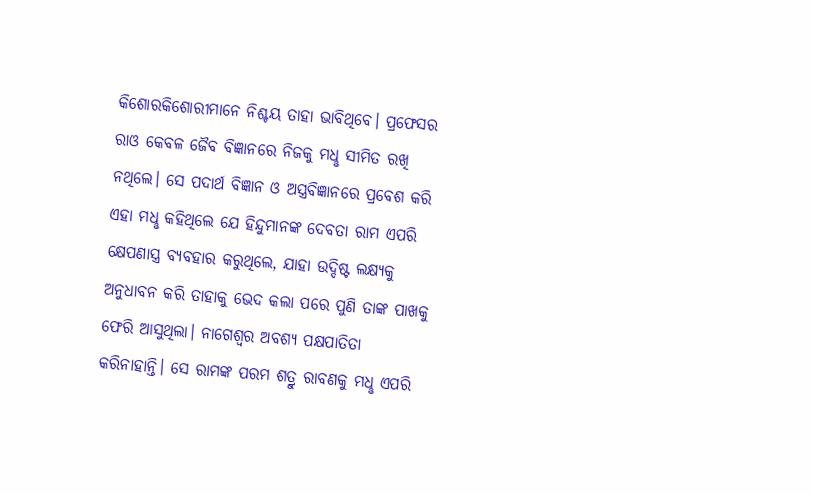କିଶୋରକିଶୋରୀମାନେ ନିଶ୍ଚୟ ତାହା ଭାବିଥିବେ। ପ୍ରଫେସର ରାଓ କେବଳ ଜୈବ ବିଜ୍ଞାନରେ ନିଜକୁ ମଧୢ ସୀମିତ ରଖି ନଥିଲେ। ସେ ପଦାର୍ଥ ବିଜ୍ଞାନ ଓ ଅସ୍ତ୍ରବିଜ୍ଞାନରେ ପ୍ରବେଶ କରି ଏହା ମଧୢ କହିଥିଲେ ଯେ ହିନ୍ଦୁମାନଙ୍କ ଦେବତା ରାମ ଏପରି କ୍ଷେପଣାସ୍ତ୍ର ବ୍ୟବହାର କରୁଥିଲେ, ଯାହା ଉଦ୍ଦିଷ୍ଟ ଲକ୍ଷ୍ୟକୁ ଅନୁଧାବନ କରି ତାହାକୁ ଭେଦ କଲା ପରେ ପୁଣି ତାଙ୍କ ପାଖକୁ ଫେରି ଆସୁଥିଲା। ନାଗେଶ୍ବର ଅବଶ୍ୟ ପକ୍ଷପାତିତା କରିନାହାନ୍ତି। ସେ ରାମଙ୍କ ପରମ ଶତ୍ରୁ ରାବଣକୁ ମଧୢ ଏପରି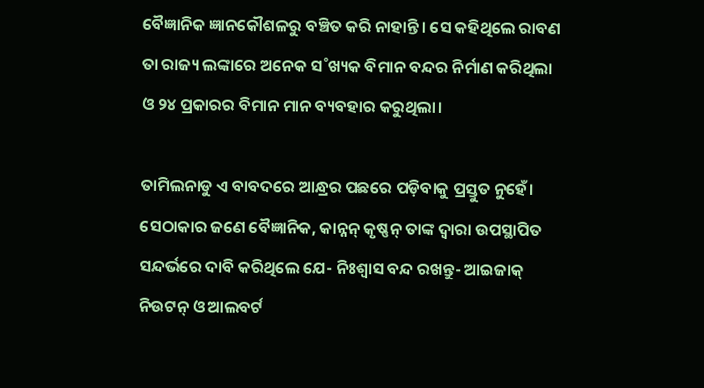ବୈଜ୍ଞାନିକ ଜ୍ଞାନକୌଶଳରୁ ବଞ୍ଚିତ କରି ନାହାନ୍ତି। ସେ କହିଥିଲେ ରାବଣ ତା ରାଜ୍ୟ ଲଙ୍କାରେ ଅନେକ ସ˚ଖ୍ୟକ ବିମାନ ବନ୍ଦର ନିର୍ମାଣ କରିଥିଲା ଓ ୨୪ ପ୍ରକାରର ବିମାନ ମାନ ବ୍ୟବହାର କରୁଥିଲା।

ତାମିଲନାଡୁ ଏ ବାବଦରେ ଆନ୍ଧ୍ରର ପଛରେ ପଡ଼ିବାକୁ ପ୍ରସ୍ତୁତ ନୁହେଁ। ସେଠାକାର ଜଣେ ବୈଜ୍ଞାନିକ, କାନ୍ନନ୍‌ କୃଷ୍ଣନ୍‌ ତାଙ୍କ ଦ୍ବାରା ଉପସ୍ଥାପିତ ସନ୍ଦର୍ଭରେ ଦାବି କରିଥିଲେ ଯେ- ନିଃଶ୍ବାସ ବନ୍ଦ ରଖନ୍ତୁ- ଆଇଜାକ୍‌ ନିଉଟନ୍‌ ଓ ଆଲବର୍ଟ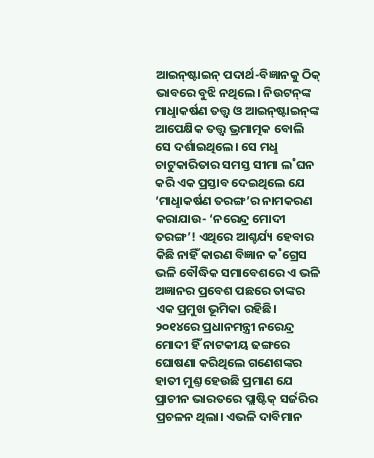ଆଇନ୍‌ଷ୍ଟାଇନ୍‌ ପଦାର୍ଥ-ବିଜ୍ଞାନକୁ ଠିକ୍‌ ଭାବରେ ବୁଝି ନଥିଲେ। ନିଉଟନ୍‌ଙ୍କ ମାଧୢାକର୍ଷଣ ତତ୍ତ୍ବ ଓ ଆଇନ୍‌ଷ୍ଟାଇନ୍‌ଙ୍କ ଆପେକ୍ଷିକ ତତ୍ତ୍ବ ଭ୍ରମାତ୍ମକ ବୋଲି ସେ ଦର୍ଶାଇଥିଲେ। ସେ ମଧୢ ଚାଟୁକାରିତାର ସମସ୍ତ ସୀମା ଲ˚ଘନ କରି ଏକ ପ୍ରସ୍ତାବ ଦେଇଥିଲେ ଯେ ‘ମାଧୢାକର୍ଷଣ ତରଙ୍ଗ’ର ନାମକରଣ କରାଯାଉ- ‘ନରେନ୍ଦ୍ର ମୋଦୀ ତରଙ୍ଗ’! ଏଥିରେ ଆଶ୍ଚର୍ଯ୍ୟ ହେବାର କିଛି ନାହିଁ କାରଣ ବିଜ୍ଞାନ କ˚ଗ୍ରେସ ଭଳି ବୌଦ୍ଧିକ ସମାବେଶରେ ଏ ଭଳି ଅଜ୍ଞାନର ପ୍ରବେଶ ପଛରେ ତାଙ୍କର ଏକ ପ୍ରମୁଖ ଭୂମିକା ରହିଛି। ୨୦୧୪ରେ ପ୍ରଧାନମନ୍ତ୍ରୀ ନରେନ୍ଦ୍ର ମୋଦୀ ହିଁ ନାଟକୀୟ ଢଙ୍ଗରେ ଘୋଷଣା କରିଥିଲେ ଗଣେଶଙ୍କର ହାତୀ ମୁଣ୍ତ ହେଉଛି ପ୍ରମାଣ ଯେ ପ୍ରାଚୀନ ଭାରତରେ ପ୍ଲାଷ୍ଟିକ୍‌ ସର୍ଜରିର ପ୍ରଚଳନ ଥିଲା। ଏଭଳି ଦାବିମାନ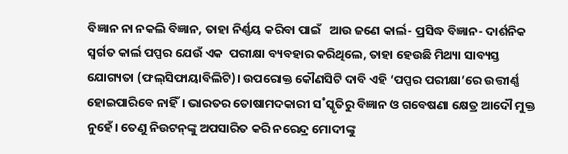ବିଜ୍ଞାନ ନା ନକଲି ବିଜ୍ଞାନ, ତାହା ନିର୍ଣ୍ଣୟ କରିବା ପାଇଁ   ଆଉ ଜଣେ କାର୍ଲ- ପ୍ରସିଦ୍ଧ ବିଜ୍ଞାନ- ଦାର୍ଶନିକ ସ୍ବର୍ଗତ କାର୍ଲ ପପ୍ପର ଯେଉଁ ଏକ  ପରୀକ୍ଷା ବ୍ୟବହାର କରିଥିଲେ, ତାହା ହେଉଛି ମିଥ୍ୟା ସାବ୍ୟସ୍ତ ଯୋଗ୍ୟତା (ଫଲ୍‌ସିଫାୟାବିଲିଟି)। ଉପରୋକ୍ତ କୌଣସିଟି ଦାବି ଏହି ‘ପପ୍ପର ପରୀକ୍ଷା’ରେ ଉତ୍ତୀର୍ଣ୍ଣ ହୋଇପାରିବେ ନାହିଁ। ଭାରତର ତୋଷାମଦକାରୀ ସ˚ସ୍କୃତିରୁ ବିଜ୍ଞାନ ଓ ଗବେଷଣା କ୍ଷେତ୍ର ଆଦୌ ମୁକ୍ତ ନୁହେଁ। ତେଣୁ ନିଉଟନ୍‌ଙ୍କୁ ଅପସାରିତ କରି ନରେନ୍ଦ୍ର ମୋଦୀଙ୍କୁ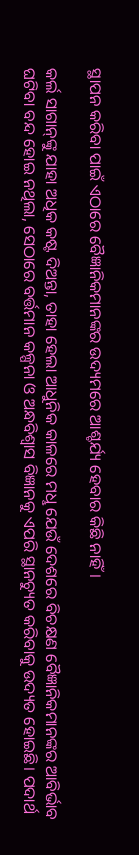ସ୍ଥାପନ କରିବା ପାଇଁ ଏଠାରେ ବୈଜ୍ଞାନିକମାନଙ୍କର ଉଦ୍ୟମରେ ଆଶ୍ଚର୍ଯ୍ୟ ହେବାର କିଛି ନାହିଁ।

କର୍ଲ ସାଗାନ୍‌ଙ୍କୁ ଯାହା ଅଧିକ କଷ୍ଟ ଦିଅନ୍ତା, ତାହା ହେଲା ଆଧୁନିକ କାଳରେ ମଧୢ ଯେଉଁ ଦେଶରେ ବିଚକ୍ଷଣ ବୈଜ୍ଞାନିକମାନଙ୍କର ଆବିର୍ଭାବ ଘଟିବା ବନ୍ଦ ହୋଇ ନଥିଲା, ସେଠାରେ ବର୍ତ୍ତମାନ କଳ୍ପନା ଓ ଅନ୍ଧବିଶ୍ବାସ ବିଜ୍ଞାନକୁ ଏପରି ସ୍ଥାନଚ୍ୟୁତ କରିବାକୁ ଉଦ୍ୟତ ହୋଇଛି। ପଦାର୍ଥ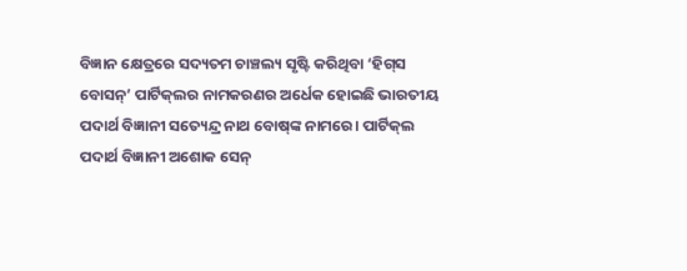ବିଜ୍ଞାନ କ୍ଷେତ୍ରରେ ସଦ୍ୟତମ ଚାଞ୍ଚଲ୍ୟ ସୃଷ୍ଟି କରିଥିବା ‘ହିଗ୍‌ସ ବୋସନ୍‌’ ପାର୍ଟିକ୍‌ଲର ନାମକରଣର ଅର୍ଧେକ ହୋଇଛି ଭାରତୀୟ ପଦାର୍ଥ ବିଜ୍ଞାନୀ ସତ୍ୟେନ୍ଦ୍ର ନାଥ ବୋଷ୍‌ଙ୍କ ନାମରେ। ପାର୍ଟିକ୍‌ଲ ପଦାର୍ଥ ବିଜ୍ଞାନୀ ଅଶୋକ ସେନ୍‌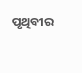ପୃଥିବୀର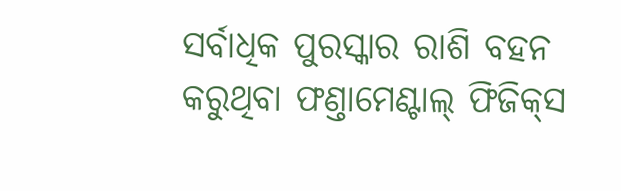ସର୍ବାଧିକ ପୁରସ୍କାର ରାଶି ବହନ କରୁଥିବା ଫଣ୍ତାମେଣ୍ଟାଲ୍‌ ଫିଜିକ୍‌ସ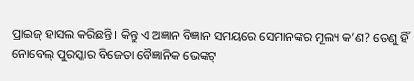ପ୍ରାଇଜ୍‌ ହାସଲ କରିଛନ୍ତି। କିନ୍ତୁ ଏ ଅଜ୍ଞାନ ବିଜ୍ଞାନ ସମୟରେ ସେମାନଙ୍କର ମୂଲ୍ୟ କ’ଣ? ତେଣୁ ହିଁ ନୋବେଲ୍‌ ପୁରସ୍କାର ବିଜେତା ବୈଜ୍ଞାନିକ ଭେଙ୍କଟ୍‌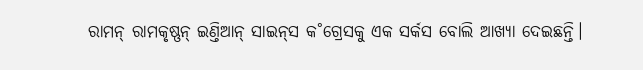ରାମନ୍‌ ରାମକୃଷ୍ଣନ୍‌ ଇଣ୍ତିଆନ୍‌ ସାଇନ୍‌ସ କ˚ଗ୍ରେସକୁ ଏକ ସର୍କସ ବୋଲି ଆଖ୍ୟା ଦେଇଛନ୍ତି।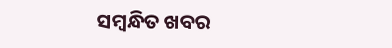ସମ୍ବନ୍ଧିତ ଖବର